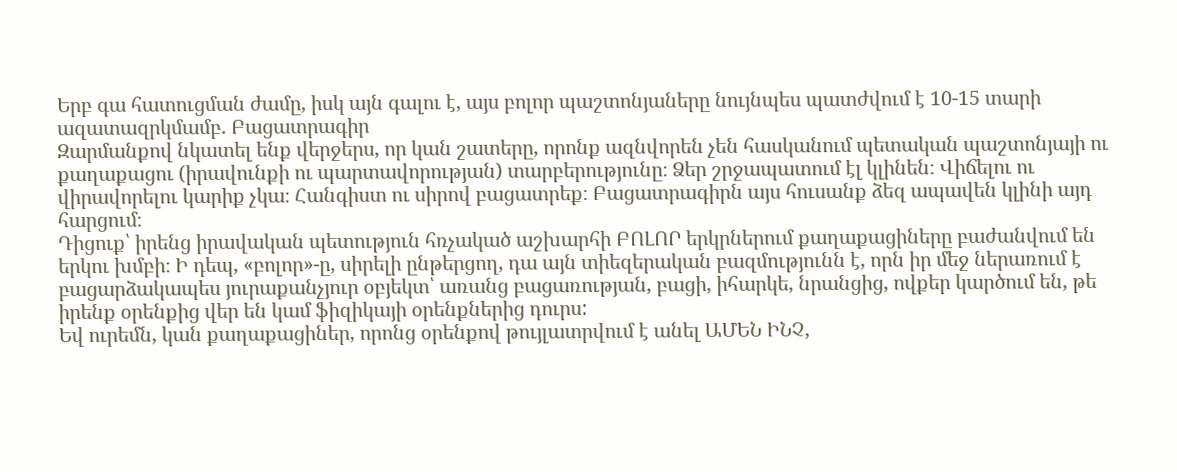Երբ գա հատուցման ժամը, իսկ այն գալու է, այս բոլոր պաշտոնյաները նույնպես պատժվում է 10-15 տարի ազատազրկմամբ. Բացատրագիր
Զարմանքով նկատել ենք վերջերս, որ կան շատերը, որոնք ազնվորեն չեն հասկանում պետական պաշտոնյայի ու քաղաքացու (իրավունքի ու պարտավորության) տարբերությունը։ Ձեր շրջապատում էլ կլինեն։ Վիճելու ու վիրավորելու կարիք չկա։ Հանգիստ ու սիրով բացատրեք։ Բացատրագիրն այս հուսանք ձեզ ապավեն կլինի այդ հարցում։
Դիցուք՝ իրենց իրավական պետություն հռչակած աշխարհի ԲՈԼՈՐ երկրներում քաղաքացիները բաժանվում են երկու խմբի։ Ի դեպ, «բոլոր»-ը, սիրելի ընթերցող, դա այն տիեզերական բազմությունն է, որն իր մեջ ներառում է բացարձակապես յուրաքանչյուր օբյեկտ՝ առանց բացառության, բացի, իհարկե, նրանցից, ովքեր կարծում են, թե իրենք օրենքից վեր են կամ ֆիզիկայի օրենքներից դուրս:
Եվ ուրեմն, կան քաղաքացիներ, որոնց օրենքով թույլատրվում է անել ԱՄԵՆ ԻՆՉ,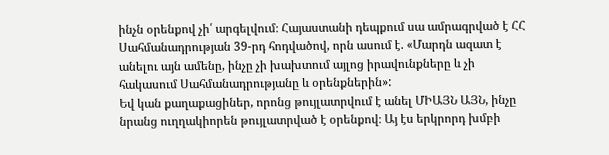ինչն օրենքով չի՛ արգելվում։ Հայաստանի դեպքում սա ամրագրված է ՀՀ Սահմանադրության 39-րդ հոդվածով, որն ասում է. «Մարդն ազատ է անելու այն ամենը, ինչը չի խախտում այլոց իրավունքները և չի հակասում Սահմանադրությանը և օրենքներին»:
Եվ կան քաղաքացիներ, որոնց թույլատրվում է անել ՄԻԱՅՆ ԱՅՆ, ինչը նրանց ուղղակիորեն թույլատրված է օրենքով։ Այ էս երկրորդ խմբի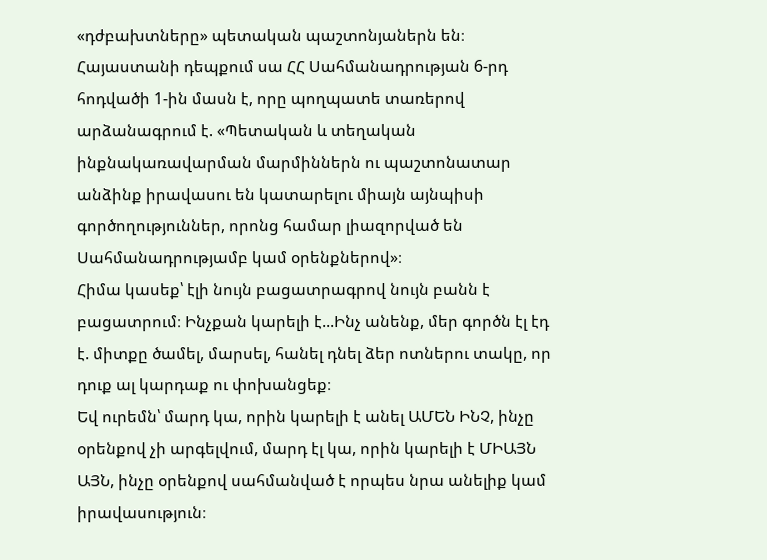«դժբախտները» պետական պաշտոնյաներն են։ Հայաստանի դեպքում սա ՀՀ Սահմանադրության 6-րդ հոդվածի 1-ին մասն է, որը պողպատե տառերով արձանագրում է. «Պետական և տեղական ինքնակառավարման մարմիններն ու պաշտոնատար անձինք իրավասու են կատարելու միայն այնպիսի գործողություններ, որոնց համար լիազորված են Սահմանադրությամբ կամ օրենքներով»։
Հիմա կասեք՝ էլի նույն բացատրագրով նույն բանն է բացատրում։ Ինչքան կարելի է...Ինչ անենք, մեր գործն էլ էդ է. միտքը ծամել, մարսել, հանել դնել ձեր ոտներու տակը, որ դուք ալ կարդաք ու փոխանցեք։
Եվ ուրեմն՝ մարդ կա, որին կարելի է անել ԱՄԵՆ ԻՆՉ, ինչը օրենքով չի արգելվում, մարդ էլ կա, որին կարելի է ՄԻԱՅՆ ԱՅՆ, ինչը օրենքով սահմանված է որպես նրա անելիք կամ իրավասություն։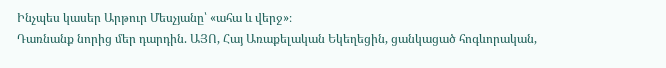Ինչպես կասեր Արթուր Մեսչյանը՝ «ահա և վերջ»։
Դառնանք նորից մեր դարդին. ԱՅՈ, Հայ Առաքելական Եկեղեցին, ցանկացած հոգևորական,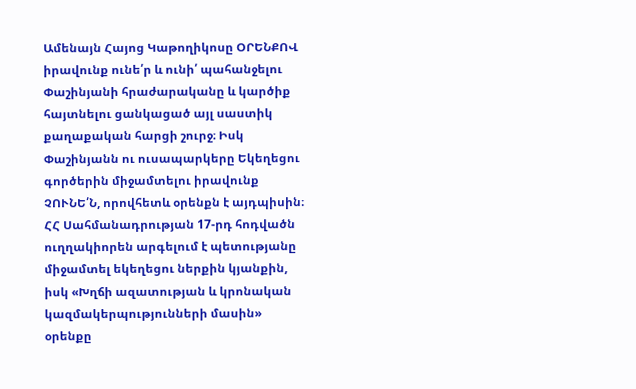Ամենայն Հայոց Կաթողիկոսը ՕՐԵՆՔՈՎ իրավունք ունե՛ր և ունի՛ պահանջելու Փաշինյանի հրաժարականը և կարծիք հայտնելու ցանկացած այլ սաստիկ քաղաքական հարցի շուրջ։ Իսկ Փաշինյանն ու ուսապարկերը Եկեղեցու գործերին միջամտելու իրավունք ՉՈՒՆԵ՛Ն, որովհետև օրենքն է այդպիսին։
ՀՀ Սահմանադրության 17-րդ հոդվածն ուղղակիորեն արգելում է պետությանը միջամտել եկեղեցու ներքին կյանքին, իսկ «Խղճի ազատության և կրոնական կազմակերպությունների մասին» օրենքը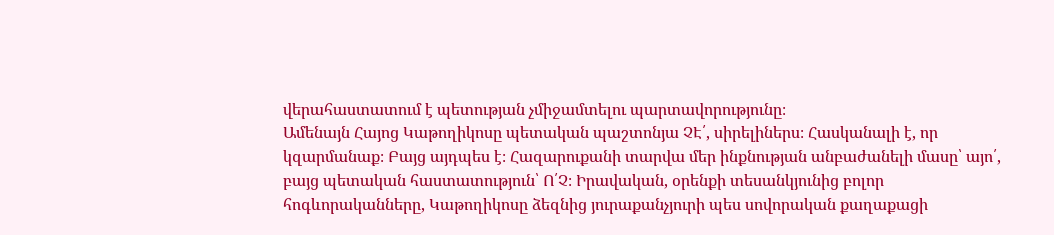վերահաստատում է պետության չմիջամտելու պարտավորությունը։
Ամենայն Հայոց Կաթողիկոսը պետական պաշտոնյա ՉԷ՛, սիրելիներս։ Հասկանալի է, որ կզարմանաք։ Բայց այդպես է։ Հազարուքանի տարվա մեր ինքնության անբաժանելի մասը՝ այո՛, բայց պետական հաստատություն՝ Ո՛Չ։ Իրավական, օրենքի տեսանկյունից բոլոր հոգևորականները, Կաթողիկոսը ձեզնից յուրաքանչյուրի պես սովորական քաղաքացի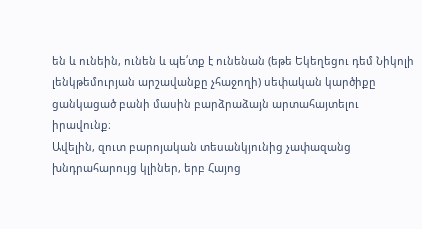են և ունեին, ունեն և պե՛տք է ունենան (եթե Եկեղեցու դեմ Նիկոլի լենկթեմուրյան արշավանքը չհաջողի) սեփական կարծիքը ցանկացած բանի մասին բարձրաձայն արտահայտելու իրավունք։
Ավելին, զուտ բարոյական տեսանկյունից չափազանց խնդրահարույց կլիներ, երբ Հայոց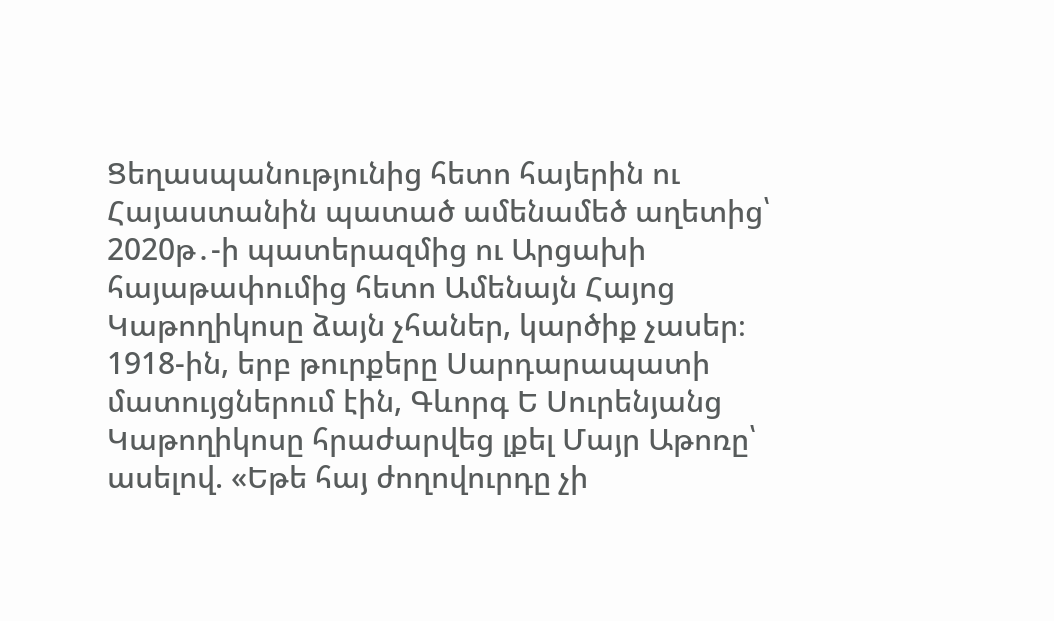Ցեղասպանությունից հետո հայերին ու Հայաստանին պատած ամենամեծ աղետից՝ 2020թ․-ի պատերազմից ու Արցախի հայաթափումից հետո Ամենայն Հայոց Կաթողիկոսը ձայն չհաներ, կարծիք չասեր։
1918-ին, երբ թուրքերը Սարդարապատի մատույցներում էին, Գևորգ Ե Սուրենյանց Կաթողիկոսը հրաժարվեց լքել Մայր Աթոռը՝ ասելով. «Եթե հայ ժողովուրդը չի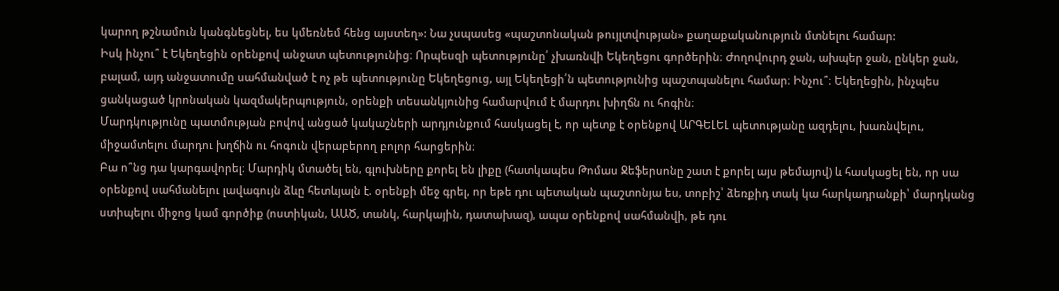կարող թշնամուն կանգնեցնել, ես կմեռնեմ հենց այստեղ»: Նա չսպասեց «պաշտոնական թույլտվության» քաղաքականություն մտնելու համար:
Իսկ ինչու՞ է Եկեղեցին օրենքով անջատ պետությունից։ Որպեսզի պետությունը՛ չխառնվի Եկեղեցու գործերին։ Ժողովուրդ ջան, ախպեր ջան, ընկեր ջան, բալամ, այդ անջատումը սահմանված է ոչ թե պետությունը Եկեղեցուց, այլ Եկեղեցի՛ն պետությունից պաշտպանելու համար։ Ինչու՞։ Եկեղեցին, ինչպես ցանկացած կրոնական կազմակերպություն, օրենքի տեսանկյունից համարվում է մարդու խիղճն ու հոգին։
Մարդկությունը պատմության բովով անցած կակաշների արդյունքում հասկացել է, որ պետք է օրենքով ԱՐԳԵԼԵԼ պետությանը ազդելու, խառնվելու, միջամտելու մարդու խղճին ու հոգուն վերաբերող բոլոր հարցերին։
Բա ո՞նց դա կարգավորել։ Մարդիկ մտածել են, գլուխները քորել են լիքը (հատկապես Թոմաս Ջեֆերսոնը շատ է քորել այս թեմայով) և հասկացել են, որ սա օրենքով սահմանելու լավագույն ձևը հետևյալն է. օրենքի մեջ գրել, որ եթե դու պետական պաշտոնյա ես, տոբիշ՝ ձեռքիդ տակ կա հարկադրանքի՝ մարդկանց ստիպելու միջոց կամ գործիք (ոստիկան, ԱԱԾ, տանկ, հարկային, դատախազ), ապա օրենքով սահմանվի, թե դու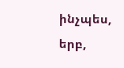ինչպես, երբ,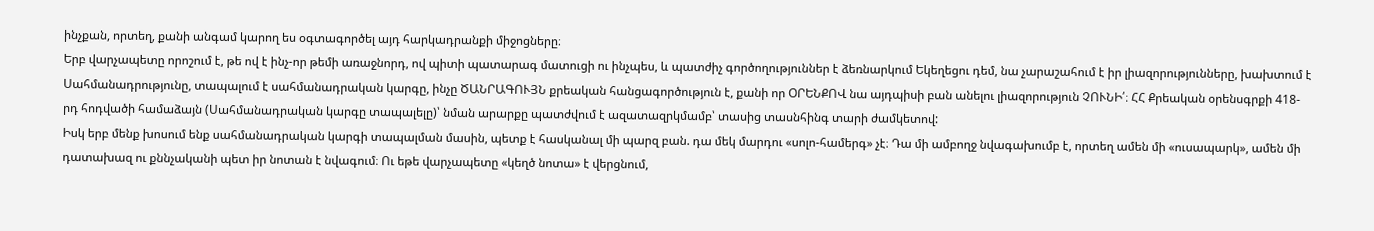ինչքան, որտեղ, քանի անգամ կարող ես օգտագործել այդ հարկադրանքի միջոցները։
Երբ վարչապետը որոշում է, թե ով է ինչ-որ թեմի առաջնորդ, ով պիտի պատարագ մատուցի ու ինչպես, և պատժիչ գործողություններ է ձեռնարկում Եկեղեցու դեմ, նա չարաշահում է իր լիազորությունները, խախտում է Սահմանադրությունը, տապալում է սահմանադրական կարգը, ինչը ԾԱՆՐԱԳՈՒՅՆ քրեական հանցագործություն է, քանի որ ՕՐԵՆՔՈՎ նա այդպիսի բան անելու լիազորություն ՉՈՒՆԻ՛։ ՀՀ Քրեական օրենսգրքի 418-րդ հոդվածի համաձայն (Սահմանադրական կարգը տապալելը)՝ նման արարքը պատժվում է ազատազրկմամբ՝ տասից տասնհինգ տարի ժամկետով:
Իսկ երբ մենք խոսում ենք սահմանադրական կարգի տապալման մասին, պետք է հասկանալ մի պարզ բան. դա մեկ մարդու «սոլո-համերգ» չէ։ Դա մի ամբողջ նվագախումբ է, որտեղ ամեն մի «ուսապարկ», ամեն մի դատախազ ու քննչականի պետ իր նոտան է նվագում։ Ու եթե վարչապետը «կեղծ նոտա» է վերցնում,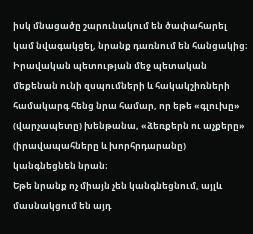իսկ մնացածը շարունակում են ծափահարել կամ նվագակցել, նրանք դառնում են հանցակից։
Իրավական պետության մեջ պետական մեքենան ունի զսպումների և հակակշիռների համակարգ հենց նրա համար, որ եթե «գլուխը» (վարչապետը) խենթանա, «ձեռքերն ու աչքերը» (իրավապահները և խորհրդարանը) կանգնեցնեն նրան։
Եթե նրանք ոչ միայն չեն կանգնեցնում, այլև մասնակցում են այդ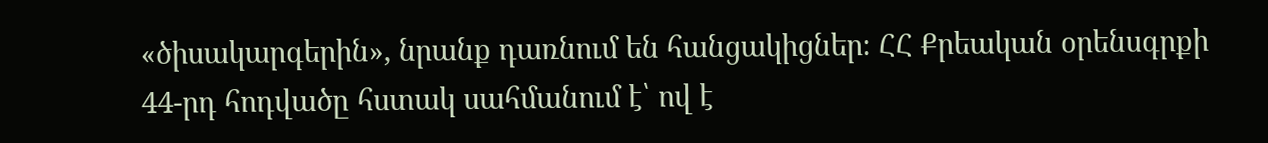«ծիսակարգերին», նրանք դառնում են հանցակիցներ։ ՀՀ Քրեական օրենսգրքի 44-րդ հոդվածը հստակ սահմանում է՝ ով է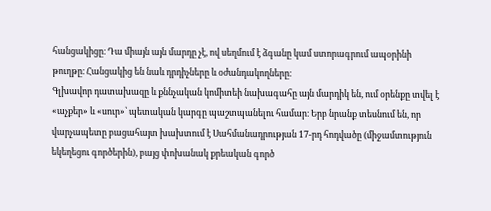հանցակիցը։ Դա միայն այն մարդը չէ, ով սեղմում է ձգանը կամ ստորագրում ապօրինի թուղթը։ Հանցակից են նաև դրդիչները և օժանդակողները։
Գլխավոր դատախազը և քննչական կոմիտեի նախագահը այն մարդիկ են, ում օրենքը տվել է «աչքեր» և «սուր»՝ պետական կարգը պաշտպանելու համար։ Երբ նրանք տեսնում են, որ վարչապետը բացահայտ խախտում է Սահմանադրության 17-րդ հոդվածը (միջամտություն եկեղեցու գործերին), բայց փոխանակ քրեական գործ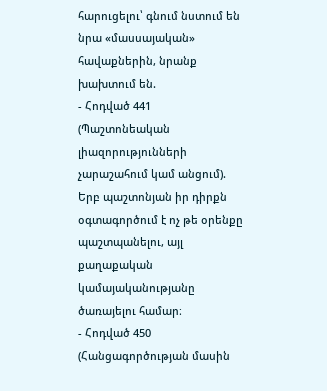հարուցելու՝ գնում նստում են նրա «մասսայական» հավաքներին, նրանք խախտում են.
- Հոդված 441 (Պաշտոնեական լիազորությունների չարաշահում կամ անցում). Երբ պաշտոնյան իր դիրքն օգտագործում է ոչ թե օրենքը պաշտպանելու, այլ քաղաքական կամայականությանը ծառայելու համար։
- Հոդված 450 (Հանցագործության մասին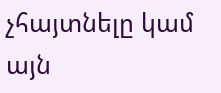չհայտնելը կամ այն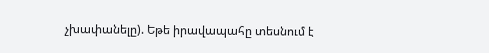չխափանելը). Եթե իրավապահը տեսնում է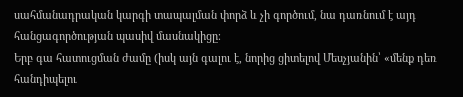սահմանադրական կարգի տապալման փորձ և չի գործում, նա դառնում է այդ հանցագործության պասիվ մասնակիցը։
Երբ գա հատուցման ժամը (իսկ այն գալու է, նորից ցիտելով Մեսչյանին՝ «մենք դեռ հանդիպելու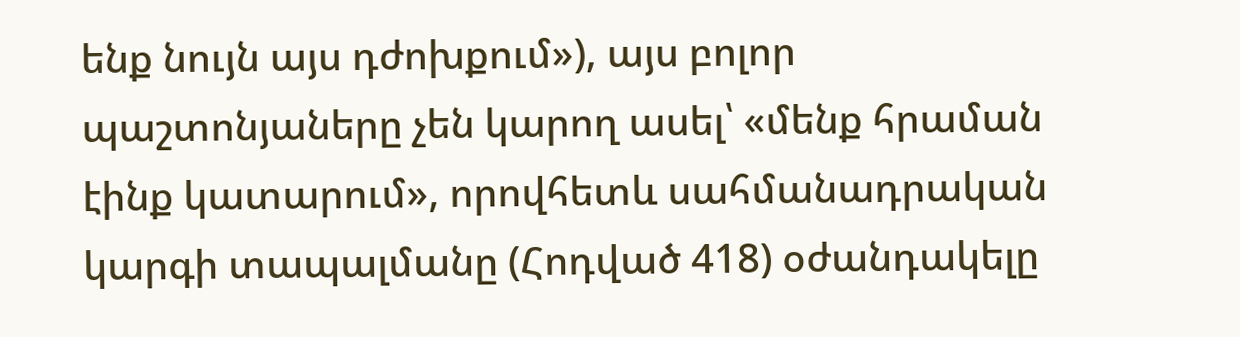ենք նույն այս դժոխքում»), այս բոլոր պաշտոնյաները չեն կարող ասել՝ «մենք հրաման էինք կատարում», որովհետև սահմանադրական կարգի տապալմանը (Հոդված 418) օժանդակելը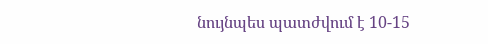նույնպես պատժվում է 10-15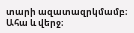տարի ազատազրկմամբ։
Ահա և վերջ։